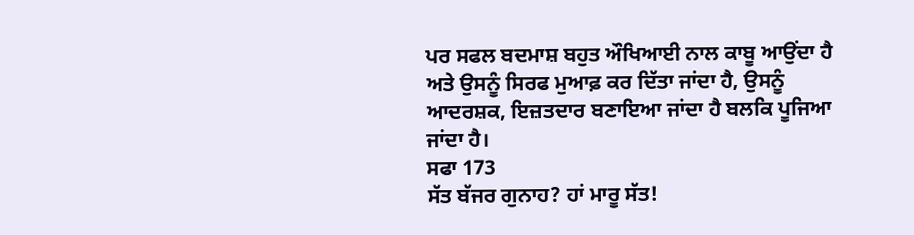ਪਰ ਸਫਲ ਬਦਮਾਸ਼ ਬਹੁਤ ਔਖਿਆਈ ਨਾਲ ਕਾਬੂ ਆਉਂਦਾ ਹੈ ਅਤੇ ਉਸਨੂੰ ਸਿਰਫ ਮੁਆਫ਼ ਕਰ ਦਿੱਤਾ ਜਾਂਦਾ ਹੈ, ਉਸਨੂੰ ਆਦਰਸ਼ਕ, ਇਜ਼ਤਦਾਰ ਬਣਾਇਆ ਜਾਂਦਾ ਹੈ ਬਲਕਿ ਪੂਜਿਆ ਜਾਂਦਾ ਹੈ।
ਸਫਾ 173
ਸੱਤ ਬੱਜਰ ਗੁਨਾਹ? ਹਾਂ ਮਾਰੂ ਸੱਤ!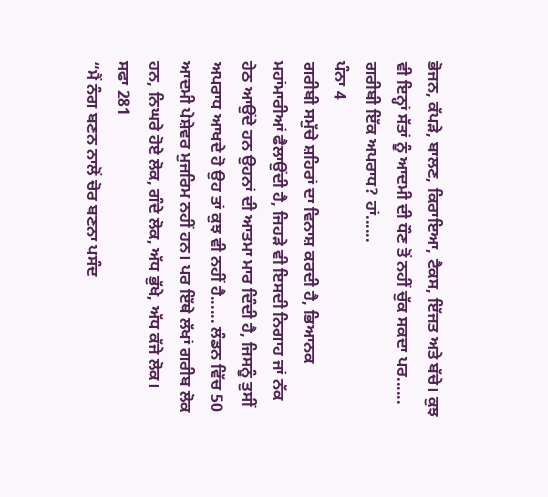ਭੋਜਨ, ਕੱਪੜੇ, ਬਾਲਣ, ਕਿਰਾਇਆ, ਟੈਕਸ, ਇੱਜਤ ਅਤੇ ਬੱਚੇ। ਕੁਝ ਵੀ ਇਨ੍ਹਾਂ ਸੱਤਾਂ ਨੂੰ ਆਦਮੀ ਦੀ ਧੌਣ ਤੋਂ ਨਹੀਂ ਚੁੱਕ ਸਕਦਾ ਪਰ......
ਗਰੀਬੀ ਇੱਕ ਅਪਰਾਧ? ਹਾਂ......
ਪੰਨਾ 4
ਗਰੀਬੀ ਸਮੁੱਚੇ ਸ਼ਹਿਰਾਂ ਦਾ ਵਿਨਾਸ਼ ਕਰਦੀ ਹੈ, ਭਿਆਨਕ ਮਹਾਂਮਾਰੀਆਂ ਫੈਲਾਉਂਦੀ ਹੈ, ਜਿਹੜੇ ਵੀ ਇਸਦੀ ਨਿਗਾਹ ਜਾਂ ਨੱਕ ਹੇਠ ਆਉਂਦੇ ਹਨ ਉਹਨਾਂ ਦੀ ਆਤਮਾ ਮਾਰ ਦਿੰਦੀ ਹੈ, ਜਿਸਨੂੰ ਤੁਸੀਂ ਅਪਰਾਧ ਆਖਦੇ ਹੋ ਉਹ ਤਾਂ ਕੁਝ ਵੀ ਨਹੀਂ ਹੈ...... ਲੰਡਨ ਵਿੱਚ 50 ਆਦਮੀ ਪੇਸ਼ੇਵਰ ਮੁਜਰਿਮ ਨਹੀਂ ਹਨ। ਪਰ ਇੱਥੇ ਲੱਖਾਂ ਗਰੀਬ ਲੋਕ ਹਨ, ਨਿਘਰੇ ਹੋਏ ਲੋਕ, ਗੰਦੇ ਲੋਕ, ਅੱਧ ਭੁੱਖੇ, ਅੱਧ ਕੱਜੇ ਲੋਕ।
ਸਫਾ 281
“ਮੈਂ ਨੰਗ ਬਣਨ ਨਾਲੋਂ ਚੋਰ ਬਣਨਾ ਪਸੰਦ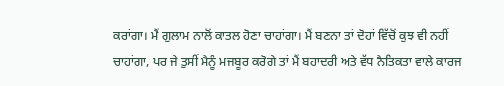ਕਰਾਂਗਾ। ਮੈਂ ਗੁਲਾਮ ਨਾਲੋਂ ਕਾਤਲ ਹੋਣਾ ਚਾਹਾਂਗਾ। ਮੈਂ ਬਣਨਾ ਤਾਂ ਦੋਹਾਂ ਵਿੱਚੋਂ ਕੁਝ ਵੀ ਨਹੀਂ ਚਾਹਾਂਗਾ, ਪਰ ਜੇ ਤੁਸੀਂ ਮੈਨੂੰ ਮਜਬੂਰ ਕਰੋਗੇ ਤਾਂ ਮੈਂ ਬਹਾਦਰੀ ਅਤੇ ਵੱਧ ਨੈਤਿਕਤਾ ਵਾਲੇ ਕਾਰਜ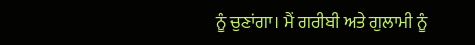ਨੂੰ ਚੁਣਾਂਗਾ। ਮੈਂ ਗਰੀਬੀ ਅਤੇ ਗੁਲਾਮੀ ਨੂੰ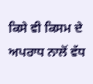ਕਿਸੇ ਵੀ ਕਿਸਮ ਦੇ ਅਪਰਾਧ ਨਾਲੋਂ ਵੱਧ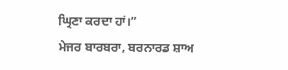ਘ੍ਰਿਣਾ ਕਰਦਾ ਹਾਂ।”
ਮੇਜਰ ਬਾਰਬਰਾ, ਬਰਨਾਰਡ ਸ਼ਾਅ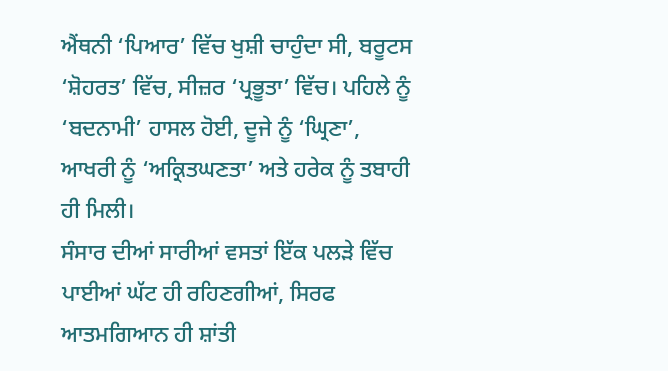ਐਂਥਨੀ ‘ਪਿਆਰ’ ਵਿੱਚ ਖੁਸ਼ੀ ਚਾਹੁੰਦਾ ਸੀ, ਬਰੂਟਸ ‘ਸ਼ੋਹਰਤ’ ਵਿੱਚ, ਸੀਜ਼ਰ ‘ਪ੍ਰਭੂਤਾ’ ਵਿੱਚ। ਪਹਿਲੇ ਨੂੰ ‘ਬਦਨਾਮੀ’ ਹਾਸਲ ਹੋਈ, ਦੂਜੇ ਨੂੰ ‘ਘ੍ਰਿਣਾ’, ਆਖਰੀ ਨੂੰ ‘ਅਕ੍ਰਿਤਘਣਤਾ’ ਅਤੇ ਹਰੇਕ ਨੂੰ ਤਬਾਹੀ ਹੀ ਮਿਲੀ।
ਸੰਸਾਰ ਦੀਆਂ ਸਾਰੀਆਂ ਵਸਤਾਂ ਇੱਕ ਪਲੜੇ ਵਿੱਚ ਪਾਈਆਂ ਘੱਟ ਹੀ ਰਹਿਣਗੀਆਂ, ਸਿਰਫ ਆਤਮਗਿਆਨ ਹੀ ਸ਼ਾਂਤੀ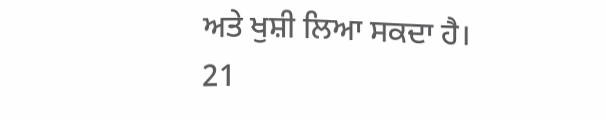ਅਤੇ ਖੁਸ਼ੀ ਲਿਆ ਸਕਦਾ ਹੈ।
21